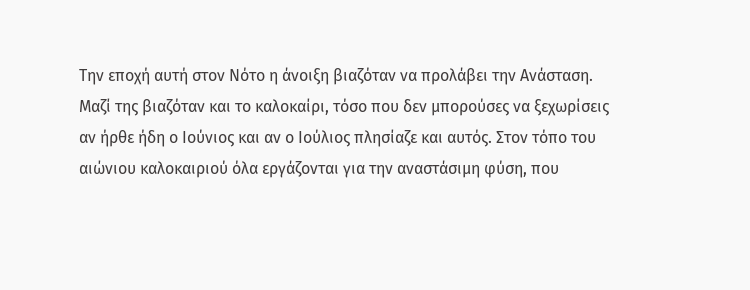Την εποχή αυτή στον Νότο η άνοιξη βιαζόταν να προλάβει την Ανάσταση. Μαζί της βιαζόταν και το καλοκαίρι, τόσο που δεν μπορούσες να ξεχωρίσεις αν ήρθε ήδη ο Ιούνιος και αν ο Ιούλιος πλησίαζε και αυτός. Στον τόπο του αιώνιου καλοκαιριού όλα εργάζονται για την αναστάσιμη φύση, που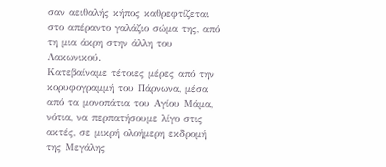σαν αειθαλής κήπος καθρεφτίζεται στο απέραντο γαλάζιο σώμα της, από τη μια άκρη στην άλλη του Λακωνικού.
Κατεβαίναμε τέτοιες μέρες από την κορυφογραμμή του Πάρνωνα, μέσα από τα μονοπάτια του Αγίου Μάμα, νότια, να περπατήσουμε λίγο στις ακτές, σε μικρή ολοήμερη εκδρομή της Μεγάλης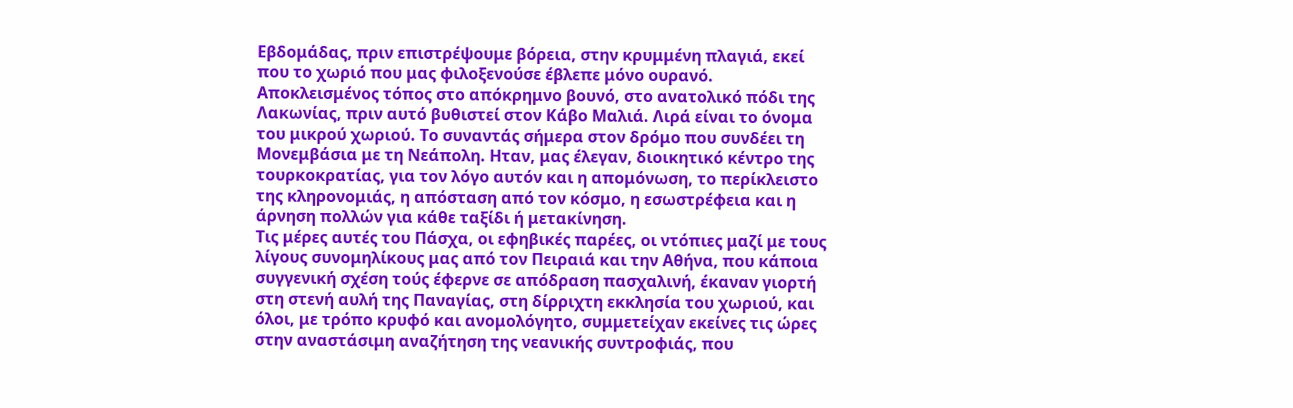Εβδομάδας, πριν επιστρέψουμε βόρεια, στην κρυμμένη πλαγιά, εκεί που το χωριό που μας φιλοξενούσε έβλεπε μόνο ουρανό. Αποκλεισμένος τόπος στο απόκρημνο βουνό, στο ανατολικό πόδι της Λακωνίας, πριν αυτό βυθιστεί στον Κάβο Μαλιά. Λιρά είναι το όνομα του μικρού χωριού. Το συναντάς σήμερα στον δρόμο που συνδέει τη Μονεμβάσια με τη Νεάπολη. Ηταν, μας έλεγαν, διοικητικό κέντρο της τουρκοκρατίας, για τον λόγο αυτόν και η απομόνωση, το περίκλειστο της κληρονομιάς, η απόσταση από τον κόσμο, η εσωστρέφεια και η άρνηση πολλών για κάθε ταξίδι ή μετακίνηση.
Τις μέρες αυτές του Πάσχα, οι εφηβικές παρέες, οι ντόπιες μαζί με τους λίγους συνομηλίκους μας από τον Πειραιά και την Αθήνα, που κάποια συγγενική σχέση τούς έφερνε σε απόδραση πασχαλινή, έκαναν γιορτή στη στενή αυλή της Παναγίας, στη δίρριχτη εκκλησία του χωριού, και όλοι, με τρόπο κρυφό και ανομολόγητο, συμμετείχαν εκείνες τις ώρες στην αναστάσιμη αναζήτηση της νεανικής συντροφιάς, που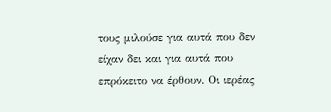τους μιλούσε για αυτά που δεν είχαν δει και για αυτά που επρόκειτο να έρθουν. Οι ιερέας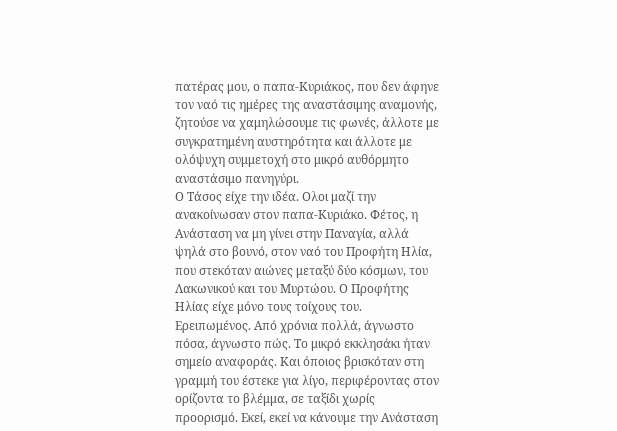πατέρας μου, ο παπα-Κυριάκος, που δεν άφηνε τον ναό τις ημέρες της αναστάσιμης αναμονής, ζητούσε να χαμηλώσουμε τις φωνές, άλλοτε με συγκρατημένη αυστηρότητα και άλλοτε με ολόψυχη συμμετοχή στο μικρό αυθόρμητο αναστάσιμο πανηγύρι.
Ο Τάσος είχε την ιδέα. Ολοι μαζί την ανακοίνωσαν στον παπα-Κυριάκο. Φέτος, η Ανάσταση να μη γίνει στην Παναγία, αλλά ψηλά στο βουνό, στον ναό του Προφήτη Ηλία, που στεκόταν αιώνες μεταξύ δύο κόσμων, του Λακωνικού και του Μυρτώου. Ο Προφήτης Ηλίας είχε μόνο τους τοίχους του. Ερειπωμένος. Από χρόνια πολλά, άγνωστο πόσα, άγνωστο πώς. Το μικρό εκκλησάκι ήταν σημείο αναφοράς. Και όποιος βρισκόταν στη γραμμή του έστεκε για λίγο, περιφέροντας στον ορίζοντα το βλέμμα, σε ταξίδι χωρίς προορισμό. Εκεί, εκεί να κάνουμε την Ανάσταση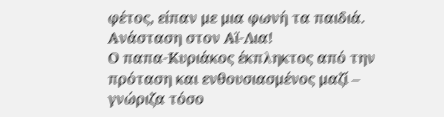φέτος, είπαν με μια φωνή τα παιδιά. Ανάσταση στον Αϊ-Λια!
Ο παπα-Κυριάκος έκπληκτος από την πρόταση και ενθουσιασμένος μαζί – γνώριζα τόσο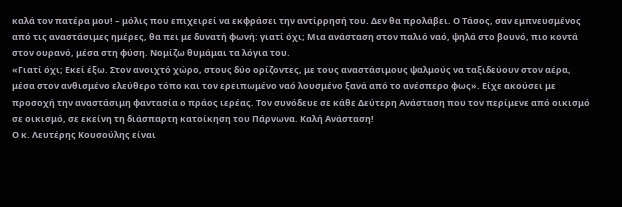καλά τον πατέρα μου! – μόλις που επιχειρεί να εκφράσει την αντίρρησή του. Δεν θα προλάβει. Ο Τάσος, σαν εμπνευσμένος από τις αναστάσιμες ημέρες, θα πει με δυνατή φωνή: γιατί όχι; Μια ανάσταση στον παλιό ναό, ψηλά στο βουνό, πιο κοντά στον ουρανό, μέσα στη φύση. Νομίζω θυμάμαι τα λόγια του.
«Γιατί όχι; Εκεί έξω. Στον ανοιχτό χώρο, στους δύο ορίζοντες, με τους αναστάσιμους ψαλμούς να ταξιδεύουν στον αέρα, μέσα στον ανθισμένο ελεύθερο τόπο και τον ερειπωμένο ναό λουσμένο ξανά από το ανέσπερο φως». Είχε ακούσει με προσοχή την αναστάσιμη φαντασία ο πράος ιερέας. Τον συνόδευε σε κάθε Δεύτερη Ανάσταση που τον περίμενε από οικισμό σε οικισμό, σε εκείνη τη διάσπαρτη κατοίκηση του Πάρνωνα. Καλή Ανάσταση!
Ο κ. Λευτέρης Κουσούλης είναι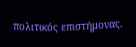πολιτικός επιστήμονας.